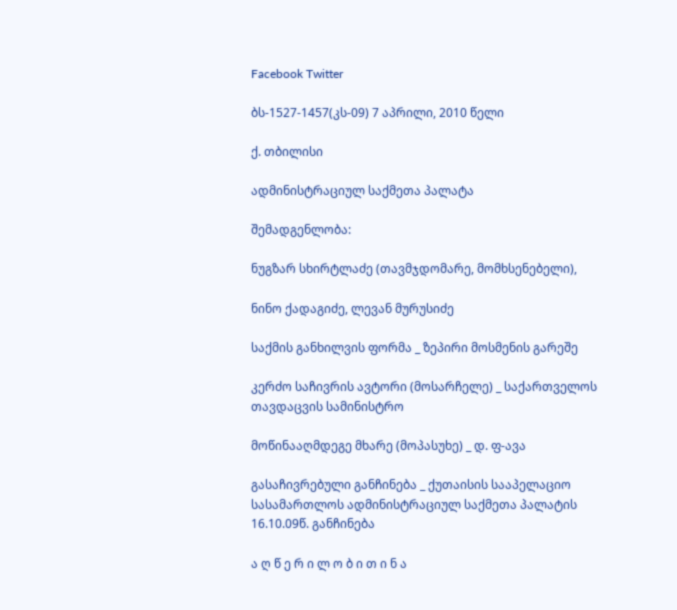Facebook Twitter

ბს-1527-1457(კს-09) 7 აპრილი, 2010 წელი

ქ. თბილისი

ადმინისტრაციულ საქმეთა პალატა

შემადგენლობა:

ნუგზარ სხირტლაძე (თავმჯდომარე, მომხსენებელი),

ნინო ქადაგიძე, ლევან მურუსიძე

საქმის განხილვის ფორმა _ ზეპირი მოსმენის გარეშე

კერძო საჩივრის ავტორი (მოსარჩელე) _ საქართველოს თავდაცვის სამინისტრო

მოწინააღმდეგე მხარე (მოპასუხე) _ დ. ფ-ავა

გასაჩივრებული განჩინება _ ქუთაისის სააპელაციო სასამართლოს ადმინისტრაციულ საქმეთა პალატის 16.10.09წ. განჩინება

ა ღ წ ე რ ი ლ ო ბ ი თ ი ნ ა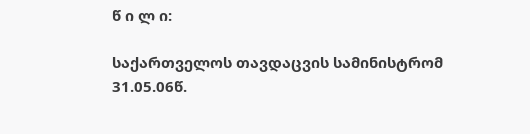წ ი ლ ი:

საქართველოს თავდაცვის სამინისტრომ 31.05.06წ.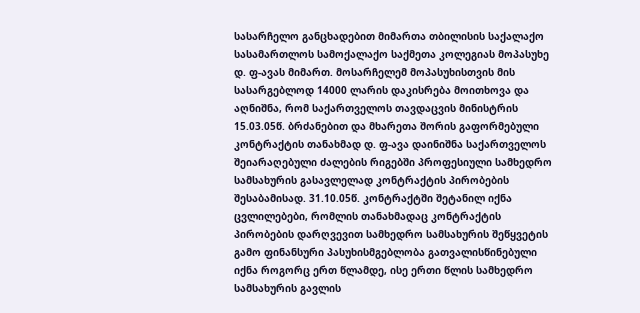სასარჩელო განცხადებით მიმართა თბილისის საქალაქო სასამართლოს სამოქალაქო საქმეთა კოლეგიას მოპასუხე დ. ფ-ავას მიმართ. მოსარჩელემ მოპასუხისთვის მის სასარგებლოდ 14000 ლარის დაკისრება მოითხოვა და აღნიშნა, რომ საქართველოს თავდაცვის მინისტრის 15.03.05წ. ბრძანებით და მხარეთა შორის გაფორმებული კონტრაქტის თანახმად დ. ფ-ავა დაინიშნა საქართველოს შეიარაღებული ძალების რიგებში პროფესიული სამხედრო სამსახურის გასავლელად კონტრაქტის პირობების შესაბამისად. 31.10.05წ. კონტრაქტში შეტანილ იქნა ცვლილებები, რომლის თანახმადაც კონტრაქტის პირობების დარღვევით სამხედრო სამსახურის შეწყვეტის გამო ფინანსური პასუხისმგებლობა გათვალისწინებული იქნა როგორც ერთ წლამდე, ისე ერთი წლის სამხედრო სამსახურის გავლის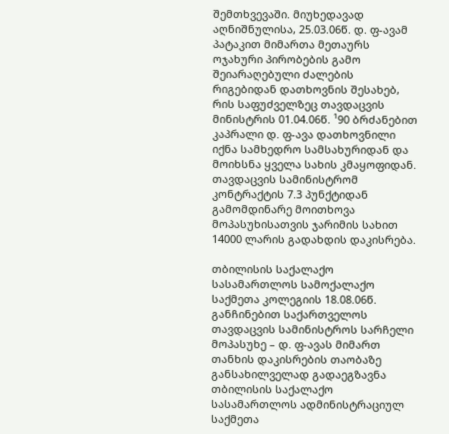შემთხვევაში. მიუხედავად აღნიშნულისა, 25.03.06წ. დ. ფ-ავამ პატაკით მიმართა მეთაურს ოჯახური პირობების გამო შეიარაღებული ძალების რიგებიდან დათხოვნის შესახებ, რის საფუძველზეც თავდაცვის მინისტრის 01.04.06წ. ¹90 ბრძანებით კაპრალი დ. ფ-ავა დათხოვნილი იქნა სამხედრო სამსახურიდან და მოიხსნა ყველა სახის კმაყოფიდან. თავდაცვის სამინისტრომ კონტრაქტის 7.3 პუნქტიდან გამომდინარე მოითხოვა მოპასუხისათვის ჯარიმის სახით 14000 ლარის გადახდის დაკისრება.

თბილისის საქალაქო სასამართლოს სამოქალაქო საქმეთა კოლეგიის 18.08.06წ. განჩინებით საქართველოს თავდაცვის სამინისტროს სარჩელი მოპასუხე – დ. ფ-ავას მიმართ თანხის დაკისრების თაობაზე განსახილველად გადაეგზავნა თბილისის საქალაქო სასამართლოს ადმინისტრაციულ საქმეთა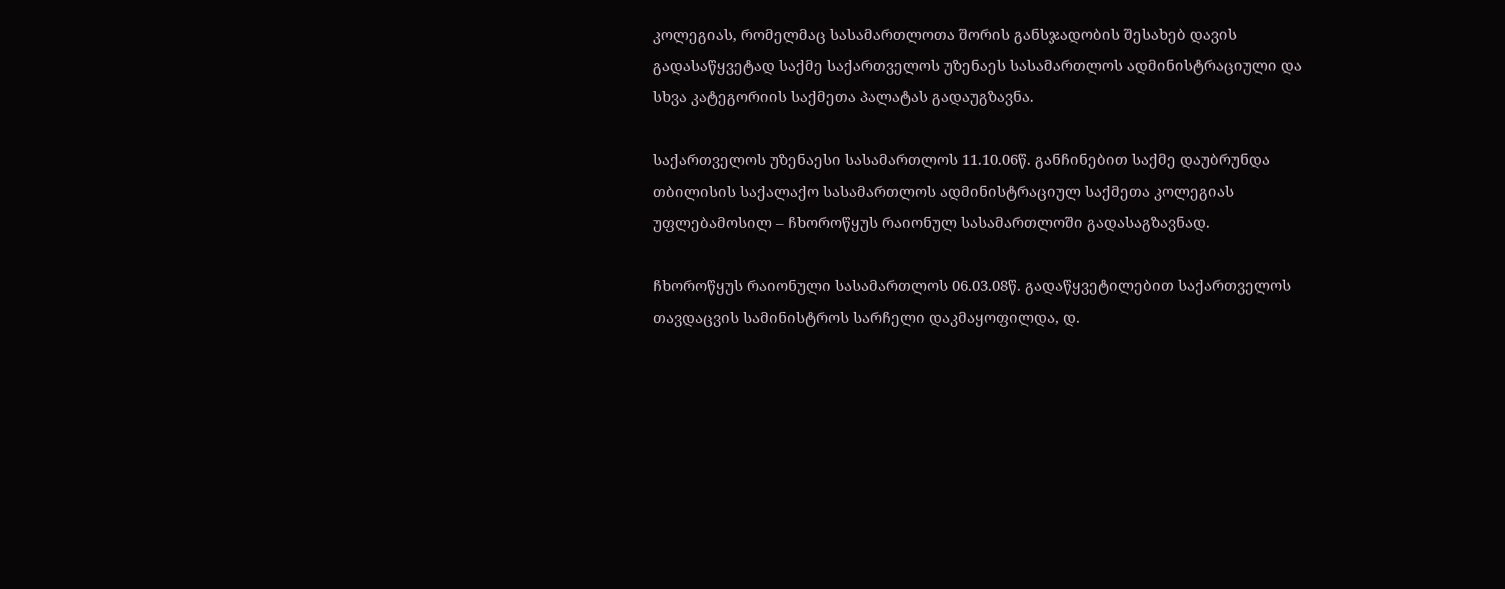კოლეგიას, რომელმაც სასამართლოთა შორის განსჯადობის შესახებ დავის გადასაწყვეტად საქმე საქართველოს უზენაეს სასამართლოს ადმინისტრაციული და სხვა კატეგორიის საქმეთა პალატას გადაუგზავნა.

საქართველოს უზენაესი სასამართლოს 11.10.06წ. განჩინებით საქმე დაუბრუნდა თბილისის საქალაქო სასამართლოს ადმინისტრაციულ საქმეთა კოლეგიას უფლებამოსილ – ჩხოროწყუს რაიონულ სასამართლოში გადასაგზავნად.

ჩხოროწყუს რაიონული სასამართლოს 06.03.08წ. გადაწყვეტილებით საქართველოს თავდაცვის სამინისტროს სარჩელი დაკმაყოფილდა, დ.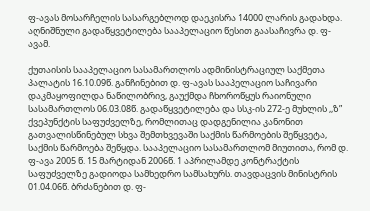ფ-ავას მოსარჩელის სასარგებლოდ დაეკისრა 14000 ლარის გადახდა. აღნიშნული გადაწყვეტილება სააპელაციო წესით გაასაჩივრა დ. ფ-ავამ.

ქუთაისის სააპელაციო სასამართლოს ადმინისტრაციულ საქმეთა პალატის 16.10.09წ. განჩინებით დ. ფ-ავას სააპელაციო საჩივარი დაკმაყოფილდა ნაწილობრივ, გაუქმდა ჩხოროწყუს რაიონული სასამართლოს 06.03.08წ. გადაწყვეტილება და სსკ-ის 272-ე მუხლის ,,ზ” ქვეპუნქტის საფუძველზე, რომლითაც დადგენილია კანონით გათვალისწინებულ სხვა შემთხვევაში საქმის წარმოების შეწყვეტა, საქმის წარმოება შეწყდა. სააპელაციო სასამართლომ მიუთითა, რომ დ. ფ-ავა 2005 წ. 15 მარტიდან 2006წ. 1 აპრილამდე კონტრაქტის საფუძველზე გადიოდა სამხედრო სამსახურს. თავდაცვის მინისტრის 01.04.06წ. ბრძანებით დ. ფ-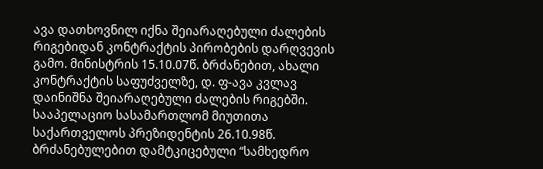ავა დათხოვნილ იქნა შეიარაღებული ძალების რიგებიდან კონტრაქტის პირობების დარღვევის გამო. მინისტრის 15.10.07წ. ბრძანებით, ახალი კონტრაქტის საფუძველზე, დ. ფ-ავა კვლავ დაინიშნა შეიარაღებული ძალების რიგებში. სააპელაციო სასამართლომ მიუთითა საქართველოს პრეზიდენტის 26.10.98წ. ბრძანებულებით დამტკიცებული “სამხედრო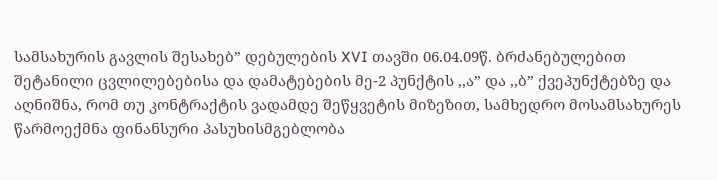სამსახურის გავლის შესახებ” დებულების XVI თავში 06.04.09წ. ბრძანებულებით შეტანილი ცვლილებებისა და დამატებების მე-2 პუნქტის ,,ა” და ,,ბ” ქვეპუნქტებზე და აღნიშნა, რომ თუ კონტრაქტის ვადამდე შეწყვეტის მიზეზით, სამხედრო მოსამსახურეს წარმოექმნა ფინანსური პასუხისმგებლობა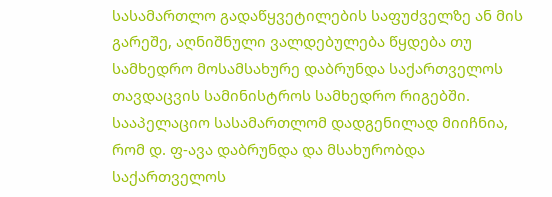სასამართლო გადაწყვეტილების საფუძველზე ან მის გარეშე, აღნიშნული ვალდებულება წყდება თუ სამხედრო მოსამსახურე დაბრუნდა საქართველოს თავდაცვის სამინისტროს სამხედრო რიგებში. სააპელაციო სასამართლომ დადგენილად მიიჩნია, რომ დ. ფ-ავა დაბრუნდა და მსახურობდა საქართველოს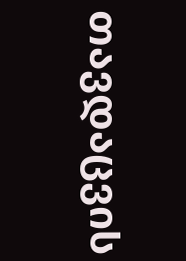თავდაცვის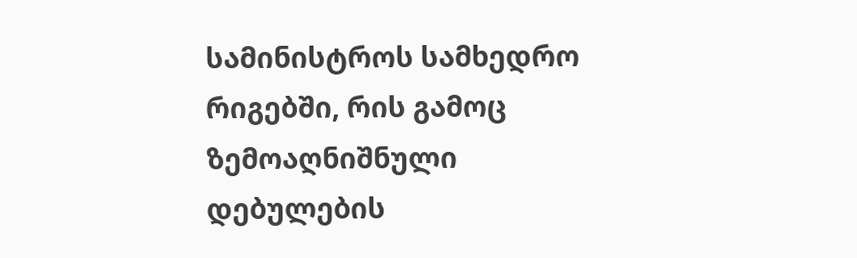სამინისტროს სამხედრო რიგებში, რის გამოც ზემოაღნიშნული დებულების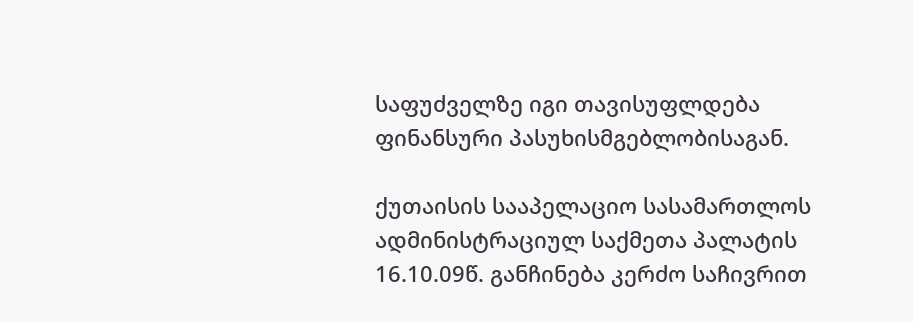საფუძველზე იგი თავისუფლდება ფინანსური პასუხისმგებლობისაგან.

ქუთაისის სააპელაციო სასამართლოს ადმინისტრაციულ საქმეთა პალატის 16.10.09წ. განჩინება კერძო საჩივრით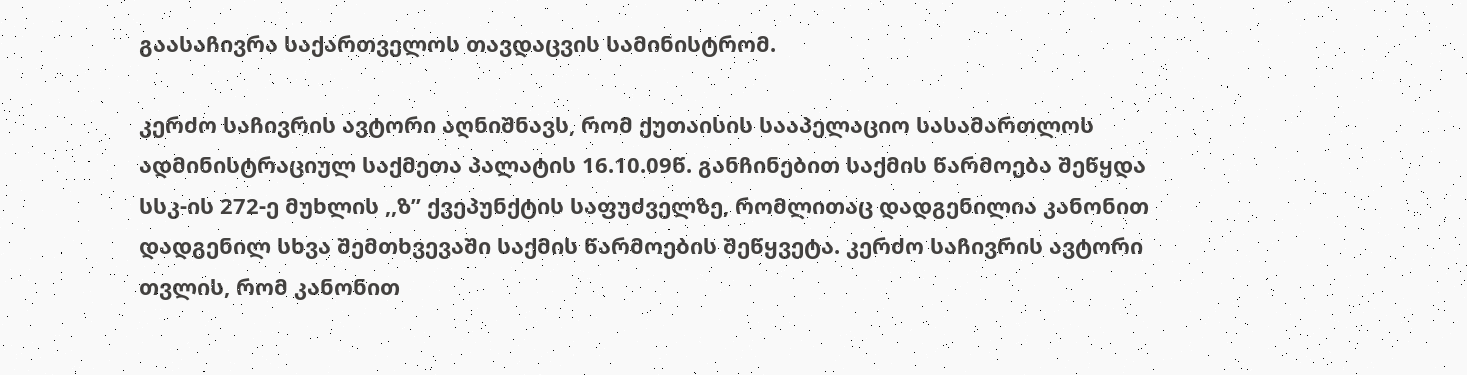გაასაჩივრა საქართველოს თავდაცვის სამინისტრომ.

კერძო საჩივრის ავტორი აღნიშნავს, რომ ქუთაისის სააპელაციო სასამართლოს ადმინისტრაციულ საქმეთა პალატის 16.10.09წ. განჩინებით საქმის წარმოება შეწყდა სსკ-ის 272-ე მუხლის ,,ზ” ქვეპუნქტის საფუძველზე, რომლითაც დადგენილია კანონით დადგენილ სხვა შემთხვევაში საქმის წარმოების შეწყვეტა. კერძო საჩივრის ავტორი თვლის, რომ კანონით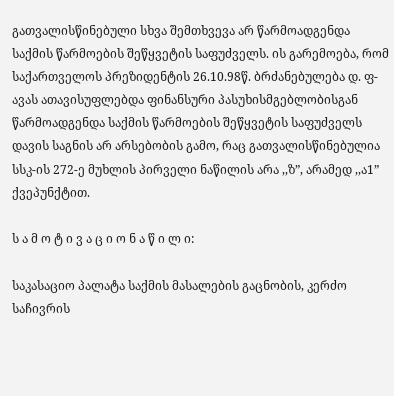გათვალისწინებული სხვა შემთხვევა არ წარმოადგენდა საქმის წარმოების შეწყვეტის საფუძველს. ის გარემოება, რომ საქართველოს პრეზიდენტის 26.10.98წ. ბრძანებულება დ. ფ-ავას ათავისუფლებდა ფინანსური პასუხისმგებლობისგან წარმოადგენდა საქმის წარმოების შეწყვეტის საფუძველს დავის საგნის არ არსებობის გამო, რაც გათვალისწინებულია სსკ-ის 272-ე მუხლის პირველი ნაწილის არა ,,ზ”, არამედ ,,ა1” ქვეპუნქტით.

ს ა მ ო ტ ი ვ ა ც ი ო ნ ა წ ი ლ ი:

საკასაციო პალატა საქმის მასალების გაცნობის, კერძო საჩივრის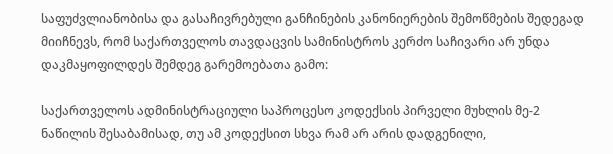საფუძვლიანობისა და გასაჩივრებული განჩინების კანონიერების შემოწმების შედეგად მიიჩნევს, რომ საქართველოს თავდაცვის სამინისტროს კერძო საჩივარი არ უნდა დაკმაყოფილდეს შემდეგ გარემოებათა გამო:

საქართველოს ადმინისტრაციული საპროცესო კოდექსის პირველი მუხლის მე-2 ნაწილის შესაბამისად, თუ ამ კოდექსით სხვა რამ არ არის დადგენილი,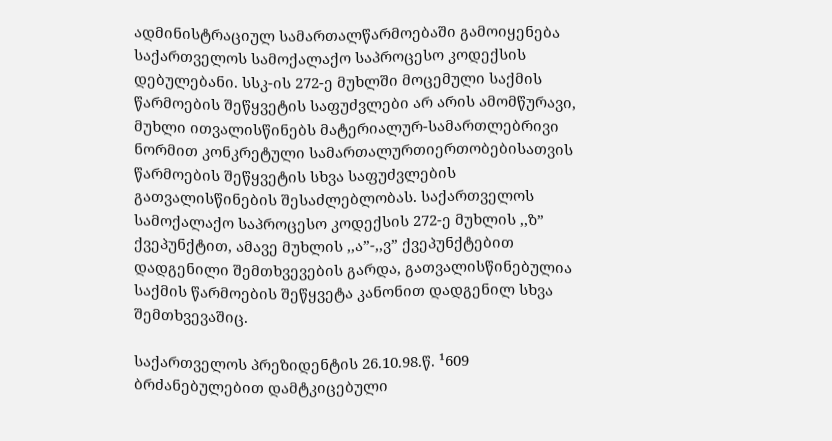ადმინისტრაციულ სამართალწარმოებაში გამოიყენება საქართველოს სამოქალაქო საპროცესო კოდექსის დებულებანი. სსკ-ის 272-ე მუხლში მოცემული საქმის წარმოების შეწყვეტის საფუძვლები არ არის ამომწურავი, მუხლი ითვალისწინებს მატერიალურ-სამართლებრივი ნორმით კონკრეტული სამართალურთიერთობებისათვის წარმოების შეწყვეტის სხვა საფუძვლების გათვალისწინების შესაძლებლობას. საქართველოს სამოქალაქო საპროცესო კოდექსის 272-ე მუხლის ,,ზ” ქვეპუნქტით, ამავე მუხლის ,,ა”-,,ვ” ქვეპუნქტებით დადგენილი შემთხვევების გარდა, გათვალისწინებულია საქმის წარმოების შეწყვეტა კანონით დადგენილ სხვა შემთხვევაშიც.

საქართველოს პრეზიდენტის 26.10.98.წ. ¹609 ბრძანებულებით დამტკიცებული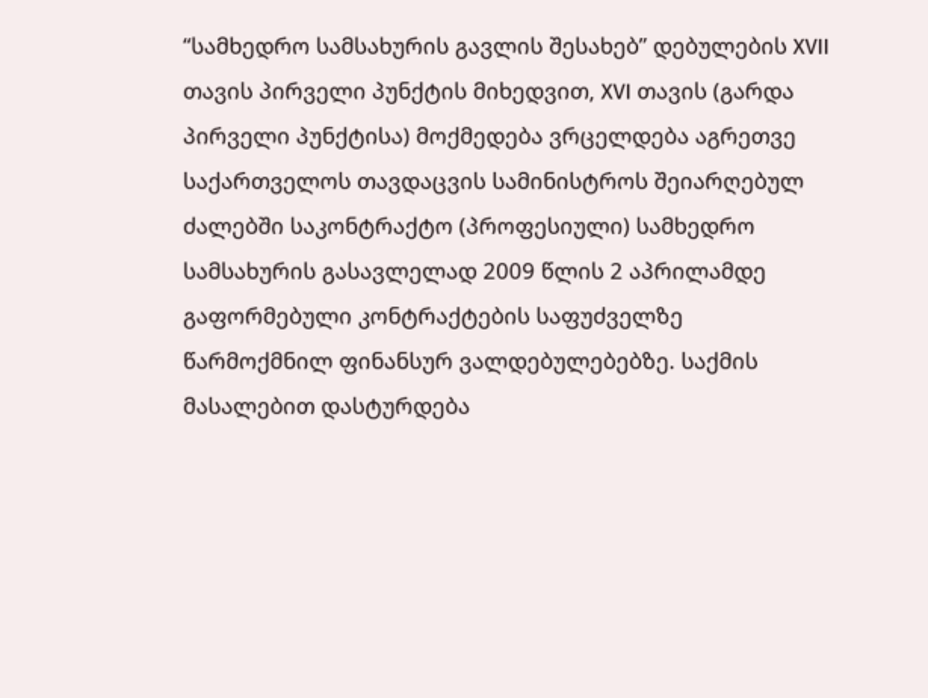“სამხედრო სამსახურის გავლის შესახებ” დებულების XVII თავის პირველი პუნქტის მიხედვით, XVI თავის (გარდა პირველი პუნქტისა) მოქმედება ვრცელდება აგრეთვე საქართველოს თავდაცვის სამინისტროს შეიარღებულ ძალებში საკონტრაქტო (პროფესიული) სამხედრო სამსახურის გასავლელად 2009 წლის 2 აპრილამდე გაფორმებული კონტრაქტების საფუძველზე წარმოქმნილ ფინანსურ ვალდებულებებზე. საქმის მასალებით დასტურდება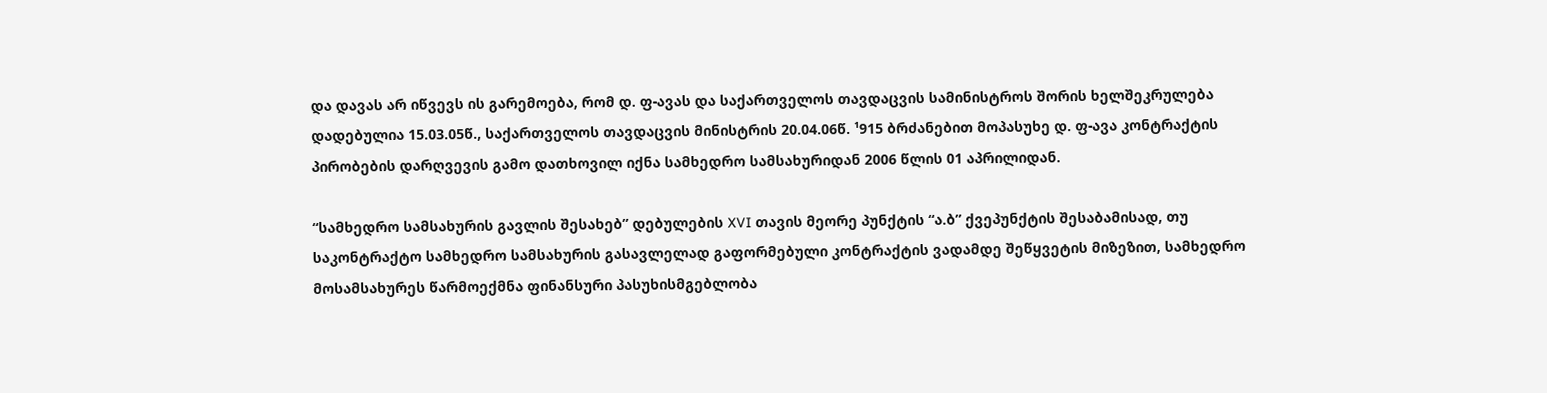და დავას არ იწვევს ის გარემოება, რომ დ. ფ-ავას და საქართველოს თავდაცვის სამინისტროს შორის ხელშეკრულება დადებულია 15.03.05წ., საქართველოს თავდაცვის მინისტრის 20.04.06წ. ¹915 ბრძანებით მოპასუხე დ. ფ-ავა კონტრაქტის პირობების დარღვევის გამო დათხოვილ იქნა სამხედრო სამსახურიდან 2006 წლის 01 აპრილიდან.

“სამხედრო სამსახურის გავლის შესახებ” დებულების XVI თავის მეორე პუნქტის “ა.ბ” ქვეპუნქტის შესაბამისად, თუ საკონტრაქტო სამხედრო სამსახურის გასავლელად გაფორმებული კონტრაქტის ვადამდე შეწყვეტის მიზეზით, სამხედრო მოსამსახურეს წარმოექმნა ფინანსური პასუხისმგებლობა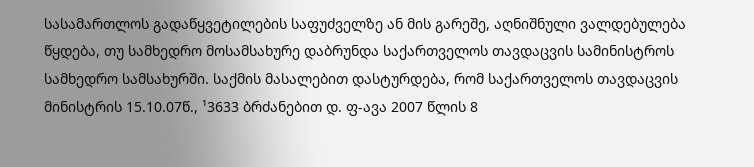სასამართლოს გადაწყვეტილების საფუძველზე ან მის გარეშე, აღნიშნული ვალდებულება წყდება, თუ სამხედრო მოსამსახურე დაბრუნდა საქართველოს თავდაცვის სამინისტროს სამხედრო სამსახურში. საქმის მასალებით დასტურდება, რომ საქართველოს თავდაცვის მინისტრის 15.10.07წ., ¹3633 ბრძანებით დ. ფ-ავა 2007 წლის 8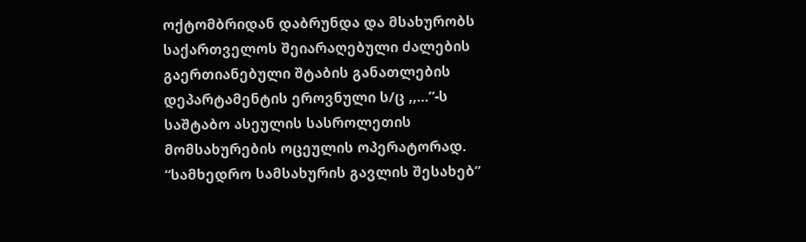ოქტომბრიდან დაბრუნდა და მსახურობს საქართველოს შეიარაღებული ძალების გაერთიანებული შტაბის განათლების დეპარტამენტის ეროვნული ს/ც ,,...”-ს საშტაბო ასეულის სასროლეთის მომსახურების ოცეულის ოპერატორად. “სამხედრო სამსახურის გავლის შესახებ”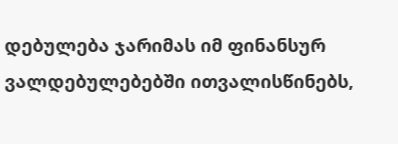დებულება ჯარიმას იმ ფინანსურ ვალდებულებებში ითვალისწინებს,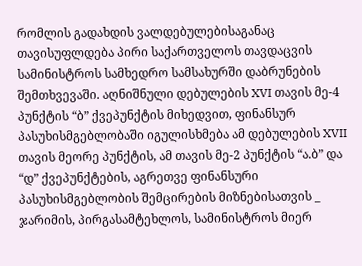რომლის გადახდის ვალდებულებისაგანაც თავისუფლდება პირი საქართველოს თავდაცვის სამინისტროს სამხედრო სამსახურში დაბრუნების შემთხვევაში. აღნიშნული დებულების XVI თავის მე-4 პუნქტის “ბ” ქვეპუნქტის მიხედვით, ფინანსურ პასუხისმგებლობაში იგულისხმება ამ დებულების XVII თავის მეორე პუნქტის, ამ თავის მე-2 პუნქტის “ა.ბ” და “დ” ქვეპუნქტების, აგრეთვე ფინანსური პასუხისმგებლობის შემცირების მიზნებისათვის _ ჯარიმის, პირგასამტეხლოს, სამინისტროს მიერ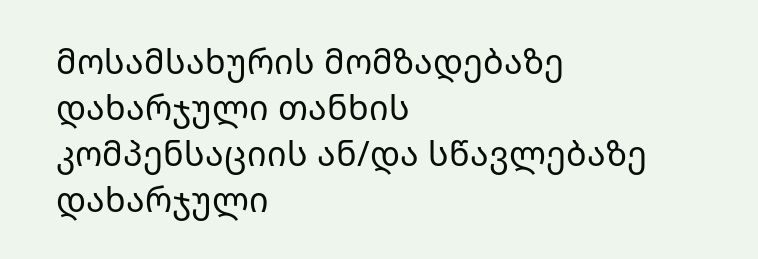მოსამსახურის მომზადებაზე დახარჯული თანხის კომპენსაციის ან/და სწავლებაზე დახარჯული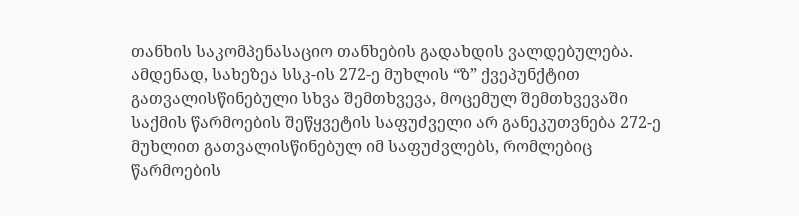თანხის საკომპენასაციო თანხების გადახდის ვალდებულება. ამდენად, სახეზეა სსკ-ის 272-ე მუხლის “ზ” ქვეპუნქტით გათვალისწინებული სხვა შემთხვევა, მოცემულ შემთხვევაში საქმის წარმოების შეწყვეტის საფუძველი არ განეკუთვნება 272-ე მუხლით გათვალისწინებულ იმ საფუძვლებს, რომლებიც წარმოების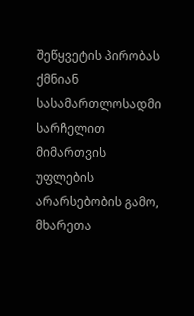შეწყვეტის პირობას ქმნიან სასამართლოსადმი სარჩელით მიმართვის უფლების არარსებობის გამო, მხარეთა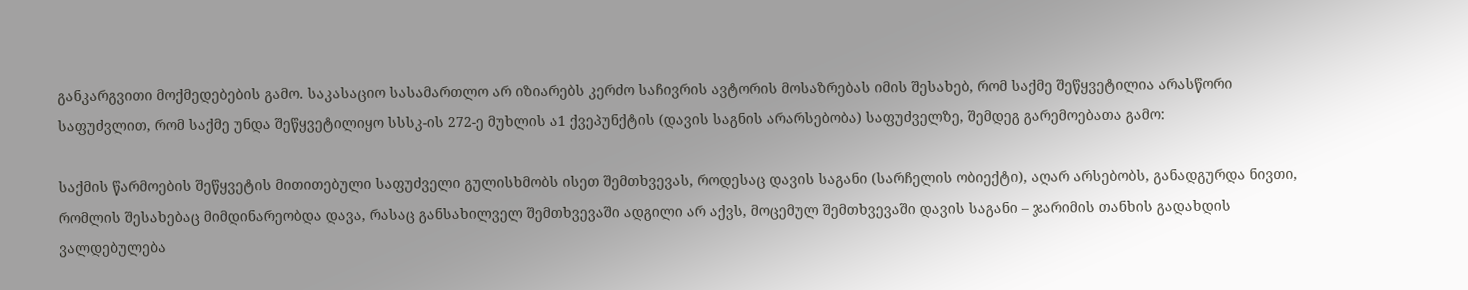განკარგვითი მოქმედებების გამო. საკასაციო სასამართლო არ იზიარებს კერძო საჩივრის ავტორის მოსაზრებას იმის შესახებ, რომ საქმე შეწყვეტილია არასწორი საფუძვლით, რომ საქმე უნდა შეწყვეტილიყო სსსკ-ის 272-ე მუხლის ა1 ქვეპუნქტის (დავის საგნის არარსებობა) საფუძველზე, შემდეგ გარემოებათა გამო:

საქმის წარმოების შეწყვეტის მითითებული საფუძველი გულისხმობს ისეთ შემთხვევას, როდესაც დავის საგანი (სარჩელის ობიექტი), აღარ არსებობს, განადგურდა ნივთი, რომლის შესახებაც მიმდინარეობდა დავა, რასაც განსახილველ შემთხვევაში ადგილი არ აქვს, მოცემულ შემთხვევაში დავის საგანი – ჯარიმის თანხის გადახდის ვალდებულება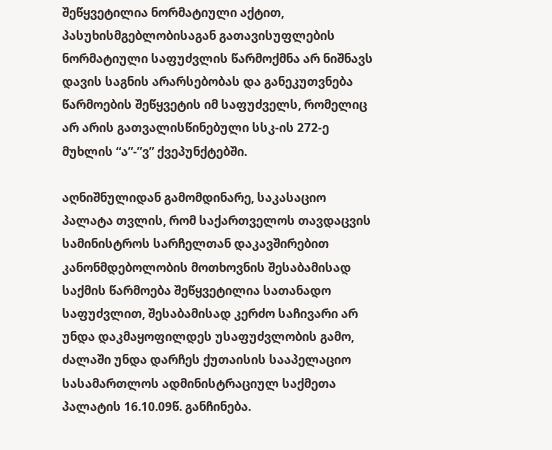შეწყვეტილია ნორმატიული აქტით, პასუხისმგებლობისაგან გათავისუფლების ნორმატიული საფუძვლის წარმოქმნა არ ნიშნავს დავის საგნის არარსებობას და განეკუთვნება წარმოების შეწყვეტის იმ საფუძველს, რომელიც არ არის გათვალისწინებული სსკ-ის 272-ე მუხლის “ა”-”ვ” ქვეპუნქტებში.

აღნიშნულიდან გამომდინარე, საკასაციო პალატა თვლის, რომ საქართველოს თავდაცვის სამინისტროს სარჩელთან დაკავშირებით კანონმდებოლობის მოთხოვნის შესაბამისად საქმის წარმოება შეწყვეტილია სათანადო საფუძვლით, შესაბამისად კერძო საჩივარი არ უნდა დაკმაყოფილდეს უსაფუძვლობის გამო, ძალაში უნდა დარჩეს ქუთაისის სააპელაციო სასამართლოს ადმინისტრაციულ საქმეთა პალატის 16.10.09წ. განჩინება.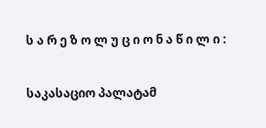ს ა რ ე ზ ო ლ უ ც ი ო ნ ა წ ი ლ ი :

საკასაციო პალატამ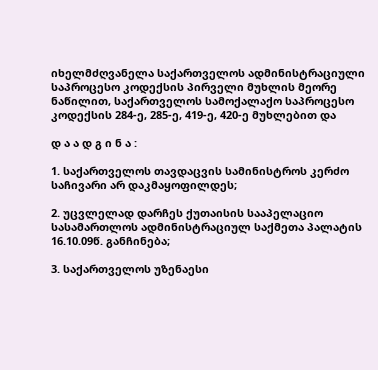იხელმძღვანელა საქართველოს ადმინისტრაციული საპროცესო კოდექსის პირველი მუხლის მეორე ნაწილით, საქართველოს სამოქალაქო საპროცესო კოდექსის 284-ე, 285-ე, 419-ე, 420-ე მუხლებით და

დ ა ა დ გ ი ნ ა :

1. საქართველოს თავდაცვის სამინისტროს კერძო საჩივარი არ დაკმაყოფილდეს;

2. უცვლელად დარჩეს ქუთაისის სააპელაციო სასამართლოს ადმინისტრაციულ საქმეთა პალატის 16.10.09წ. განჩინება;

3. საქართველოს უზენაესი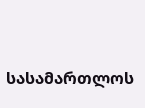სასამართლოს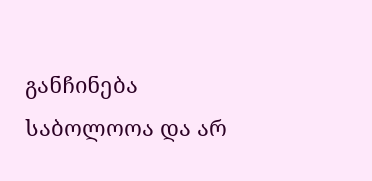განჩინება საბოლოოა და არ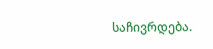საჩივრდება.